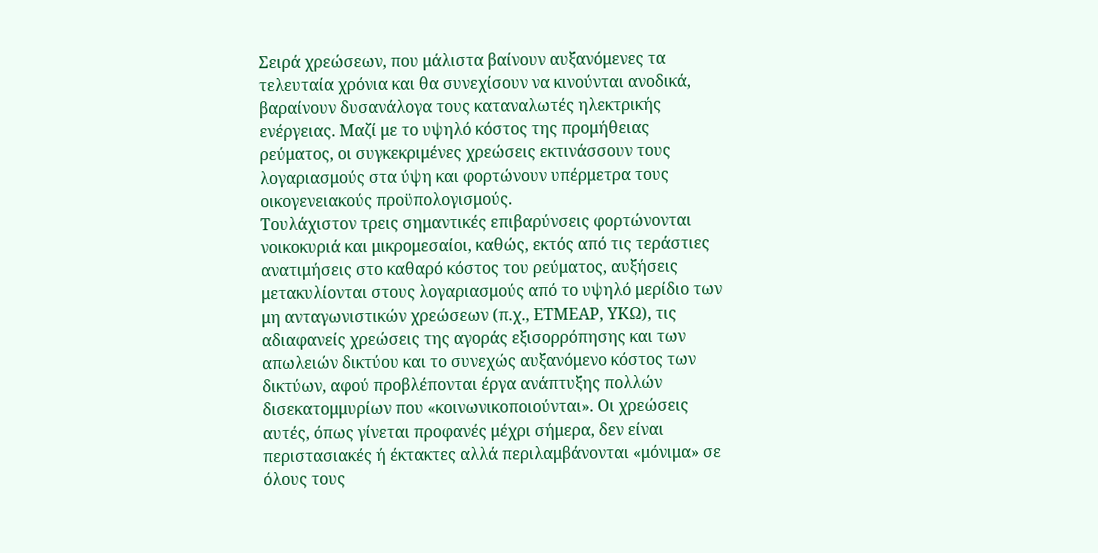Σειρά χρεώσεων, που μάλιστα βαίνουν αυξανόμενες τα τελευταία χρόνια και θα συνεχίσουν να κινούνται ανοδικά, βαραίνουν δυσανάλογα τους καταναλωτές ηλεκτρικής ενέργειας. Μαζί με το υψηλό κόστος της προμήθειας ρεύματος, οι συγκεκριμένες χρεώσεις εκτινάσσουν τους λογαριασμούς στα ύψη και φορτώνουν υπέρμετρα τους οικογενειακούς προϋπολογισμούς.
Τουλάχιστον τρεις σημαντικές επιβαρύνσεις φορτώνονται νοικοκυριά και μικρομεσαίοι, καθώς, εκτός από τις τεράστιες ανατιμήσεις στο καθαρό κόστος του ρεύματος, αυξήσεις μετακυλίονται στους λογαριασμούς από το υψηλό μερίδιο των μη ανταγωνιστικών χρεώσεων (π.χ., ΕΤΜΕΑΡ, ΥΚΩ), τις αδιαφανείς χρεώσεις της αγοράς εξισορρόπησης και των απωλειών δικτύου και το συνεχώς αυξανόμενο κόστος των δικτύων, αφού προβλέπονται έργα ανάπτυξης πολλών δισεκατομμυρίων που «κοινωνικοποιούνται». Οι χρεώσεις αυτές, όπως γίνεται προφανές μέχρι σήμερα, δεν είναι περιστασιακές ή έκτακτες αλλά περιλαμβάνονται «μόνιμα» σε όλους τους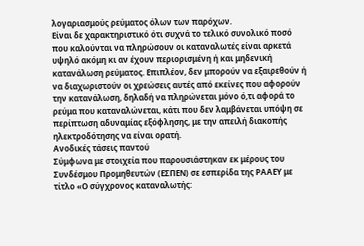λογαριασμούς ρεύματος όλων των παρόχων.
Είναι δε χαρακτηριστικό ότι συχνά το τελικό συνολικό ποσό που καλούνται να πληρώσουν οι καταναλωτές είναι αρκετά υψηλό ακόμη κι αν έχουν περιορισμένη ή και μηδενική κατανάλωση ρεύματος. Επιπλέον, δεν μπορούν να εξαιρεθούν ή να διαχωριστούν οι χρεώσεις αυτές από εκείνες που αφορούν την κατανάλωση, δηλαδή να πληρώνεται μόνο ό,τι αφορά το ρεύμα που καταναλώνεται, κάτι που δεν λαμβάνεται υπόψη σε περίπτωση αδυναμίας εξόφλησης, με την απειλή διακοπής ηλεκτροδότησης να είναι ορατή.
Ανοδικές τάσεις παντού
Σύμφωνα με στοιχεία που παρουσιάστηκαν εκ μέρους του Συνδέσμου Προμηθευτών (ΕΣΠΕΝ) σε εσπερίδα της ΡΑΑΕΥ με τίτλο «Ο σύγχρονος καταναλωτής: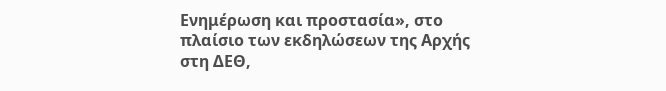Ενημέρωση και προστασία», στο πλαίσιο των εκδηλώσεων της Αρχής στη ΔΕΘ,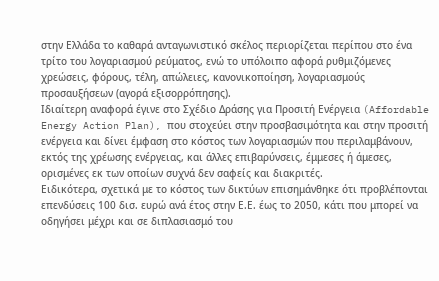στην Ελλάδα το καθαρά ανταγωνιστικό σκέλος περιορίζεται περίπου στο ένα τρίτο του λογαριασμού ρεύματος, ενώ το υπόλοιπο αφορά ρυθμιζόμενες χρεώσεις, φόρους, τέλη, απώλειες, κανονικοποίηση, λογαριασμούς προσαυξήσεων (αγορά εξισορρόπησης).
Ιδιαίτερη αναφορά έγινε στο Σχέδιο Δράσης για Προσιτή Ενέργεια (Affordable Energy Action Plan), που στοχεύει στην προσβασιμότητα και στην προσιτή ενέργεια και δίνει έμφαση στο κόστος των λογαριασμών που περιλαμβάνουν, εκτός της χρέωσης ενέργειας, και άλλες επιβαρύνσεις, έμμεσες ή άμεσες, ορισμένες εκ των οποίων συχνά δεν σαφείς και διακριτές.
Ειδικότερα, σχετικά με το κόστος των δικτύων επισημάνθηκε ότι προβλέπονται επενδύσεις 100 δισ. ευρώ ανά έτος στην Ε.Ε. έως το 2050, κάτι που μπορεί να οδηγήσει μέχρι και σε διπλασιασμό του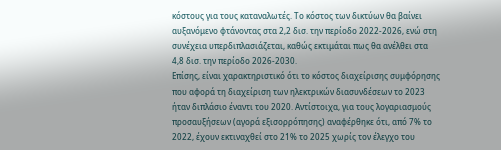κόστους για τους καταναλωτές. Το κόστος των δικτύων θα βαίνει αυξανόμενο φτάνοντας στα 2,2 δισ. την περίοδο 2022-2026, ενώ στη συνέχεια υπερδιπλασιάζεται, καθώς εκτιμάται πως θα ανέλθει στα 4,8 δισ. την περίοδο 2026-2030.
Επίσης, είναι χαρακτηριστικό ότι το κόστος διαχείρισης συμφόρησης που αφορά τη διαχείριση των ηλεκτρικών διασυνδέσεων το 2023 ήταν διπλάσιο έναντι του 2020. Αντίστοιχα, για τους λογαριασμούς προσαυξήσεων (αγορά εξισορρόπησης) αναφέρθηκε ότι, από 7% το 2022, έχουν εκτιναχθεί στο 21% το 2025 χωρίς τον έλεγχο του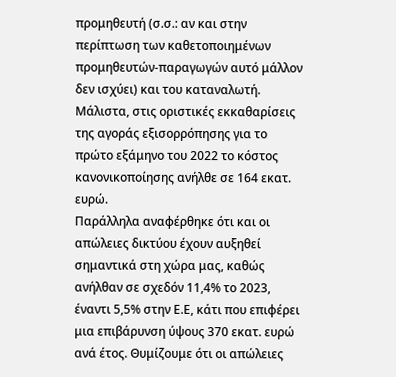προμηθευτή (σ.σ.: αν και στην περίπτωση των καθετοποιημένων προμηθευτών-παραγωγών αυτό μάλλον δεν ισχύει) και του καταναλωτή. Μάλιστα, στις οριστικές εκκαθαρίσεις της αγοράς εξισορρόπησης για το πρώτο εξάμηνο του 2022 το κόστος κανονικοποίησης ανήλθε σε 164 εκατ. ευρώ.
Παράλληλα αναφέρθηκε ότι και οι απώλειες δικτύου έχουν αυξηθεί σημαντικά στη χώρα μας, καθώς ανήλθαν σε σχεδόν 11,4% το 2023, έναντι 5,5% στην Ε.Ε, κάτι που επιφέρει μια επιβάρυνση ύψους 370 εκατ. ευρώ ανά έτος. Θυμίζουμε ότι οι απώλειες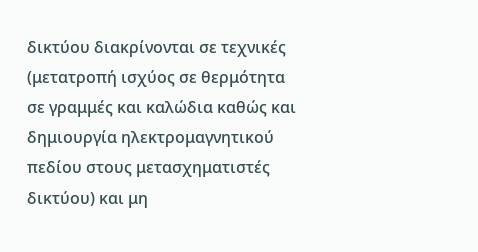δικτύου διακρίνονται σε τεχνικές (μετατροπή ισχύος σε θερμότητα σε γραμμές και καλώδια καθώς και δημιουργία ηλεκτρομαγνητικού πεδίου στους μετασχηματιστές δικτύου) και μη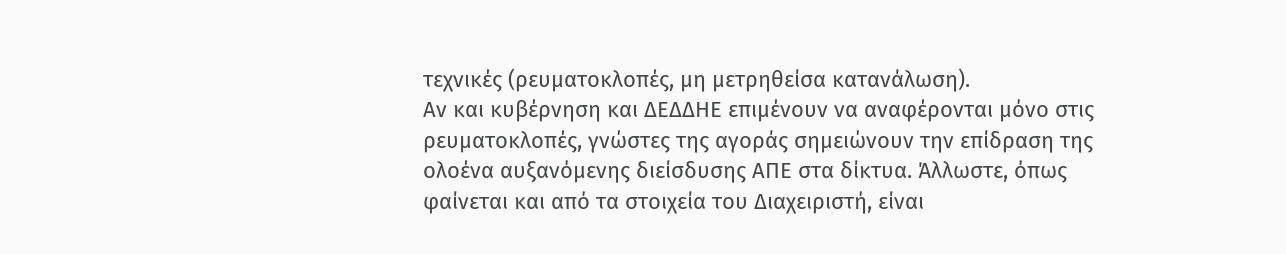τεχνικές (ρευματοκλοπές, μη μετρηθείσα κατανάλωση).
Αν και κυβέρνηση και ΔΕΔΔΗΕ επιμένουν να αναφέρονται μόνο στις ρευματοκλοπές, γνώστες της αγοράς σημειώνουν την επίδραση της ολοένα αυξανόμενης διείσδυσης ΑΠΕ στα δίκτυα. Άλλωστε, όπως φαίνεται και από τα στοιχεία του Διαχειριστή, είναι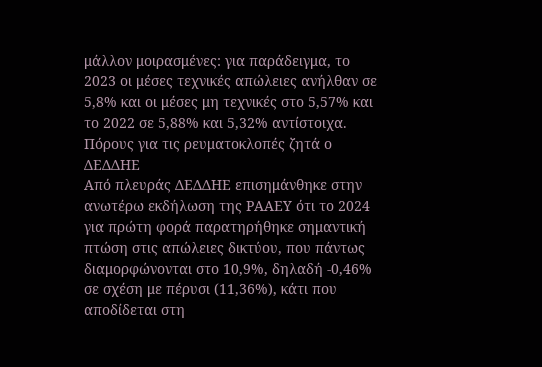μάλλον μοιρασμένες: για παράδειγμα, το 2023 οι μέσες τεχνικές απώλειες ανήλθαν σε 5,8% και οι μέσες μη τεχνικές στο 5,57% και το 2022 σε 5,88% και 5,32% αντίστοιχα.
Πόρους για τις ρευματοκλοπές ζητά ο ΔΕΔΔΗΕ
Από πλευράς ΔΕΔΔΗΕ επισημάνθηκε στην ανωτέρω εκδήλωση της ΡΑΑΕΥ ότι το 2024 για πρώτη φορά παρατηρήθηκε σημαντική πτώση στις απώλειες δικτύου, που πάντως διαμορφώνονται στο 10,9%, δηλαδή -0,46% σε σχέση με πέρυσι (11,36%), κάτι που αποδίδεται στη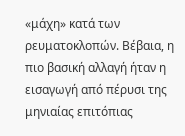«μάχη» κατά των ρευματοκλοπών. Βέβαια, η πιο βασική αλλαγή ήταν η εισαγωγή από πέρυσι της μηνιαίας επιτόπιας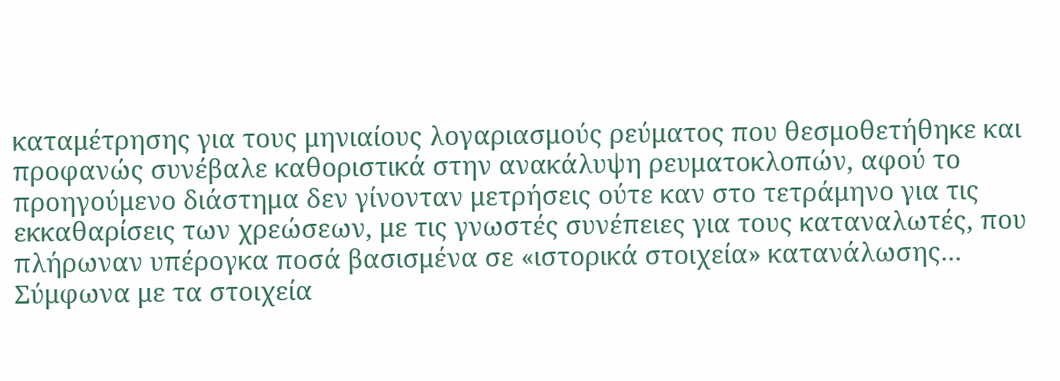καταμέτρησης για τους μηνιαίους λογαριασμούς ρεύματος που θεσμοθετήθηκε και προφανώς συνέβαλε καθοριστικά στην ανακάλυψη ρευματοκλοπών, αφού το προηγούμενο διάστημα δεν γίνονταν μετρήσεις ούτε καν στο τετράμηνο για τις εκκαθαρίσεις των χρεώσεων, με τις γνωστές συνέπειες για τους καταναλωτές, που πλήρωναν υπέρογκα ποσά βασισμένα σε «ιστορικά στοιχεία» κατανάλωσης...
Σύμφωνα με τα στοιχεία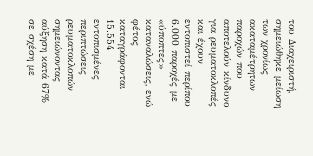του Διαχειριστή, σημειώθηκε μείωση των χρονίως ακαταμέτρητων παροχών που αποτελούν κίνδυνο για ρευματοκλοπές και έχουν εντοπιστεί περίπου 6.000 παροχές με «ύποπτες» καταναλώσεις, ενώ φέτος καταγράφονται 15.554 εντοπισμένες περιπτώσεις ρευματοκλοπών σημειώνοντας αύξηση κατά 67% σε σχέση με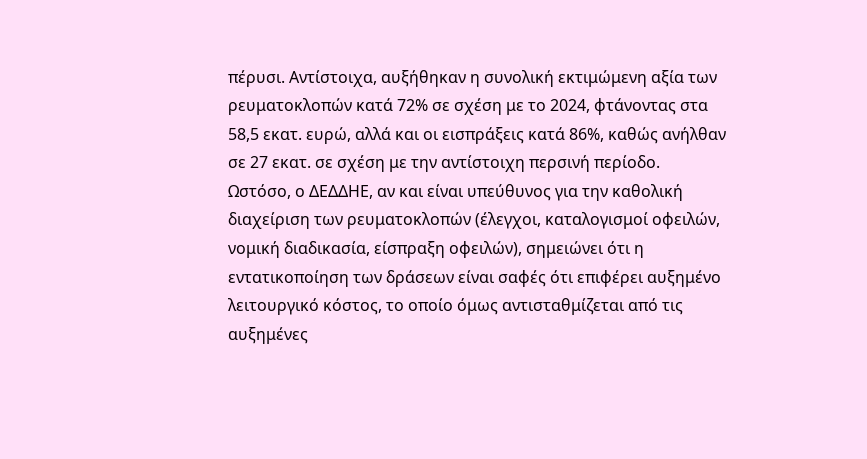πέρυσι. Αντίστοιχα, αυξήθηκαν η συνολική εκτιμώμενη αξία των ρευματοκλοπών κατά 72% σε σχέση με το 2024, φτάνοντας στα 58,5 εκατ. ευρώ, αλλά και οι εισπράξεις κατά 86%, καθώς ανήλθαν σε 27 εκατ. σε σχέση με την αντίστοιχη περσινή περίοδο.
Ωστόσο, ο ΔΕΔΔΗΕ, αν και είναι υπεύθυνος για την καθολική διαχείριση των ρευματοκλοπών (έλεγχοι, καταλογισμοί οφειλών, νομική διαδικασία, είσπραξη οφειλών), σημειώνει ότι η εντατικοποίηση των δράσεων είναι σαφές ότι επιφέρει αυξημένο λειτουργικό κόστος, το οποίο όμως αντισταθμίζεται από τις αυξημένες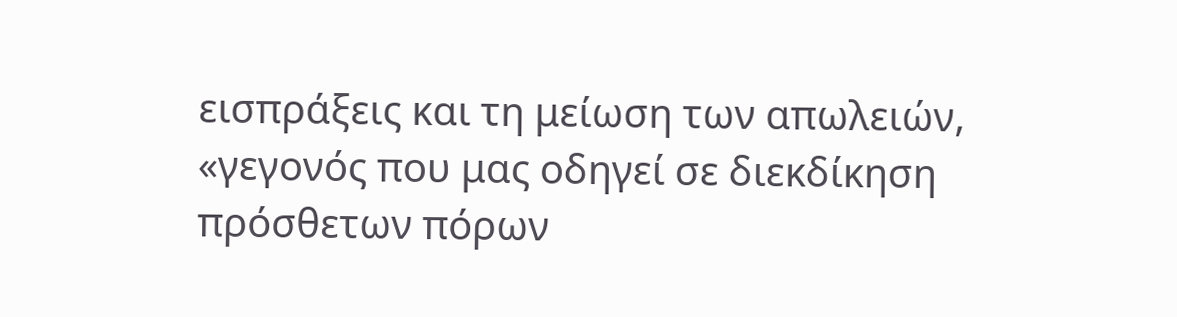εισπράξεις και τη μείωση των απωλειών, «γεγονός που μας οδηγεί σε διεκδίκηση πρόσθετων πόρων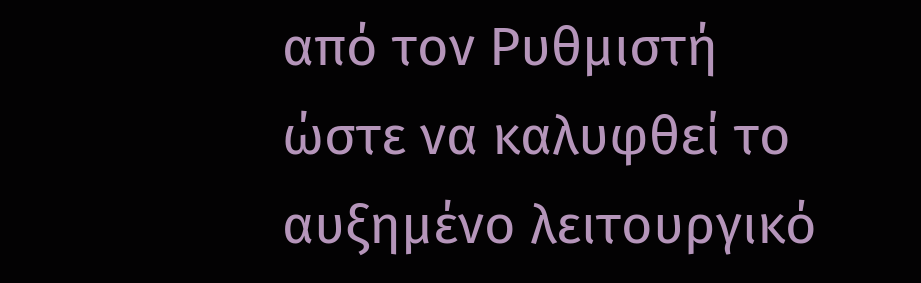από τον Ρυθμιστή ώστε να καλυφθεί το αυξημένο λειτουργικό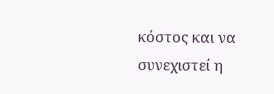κόστος και να συνεχιστεί η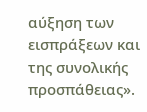αύξηση των εισπράξεων και της συνολικής προσπάθειας».